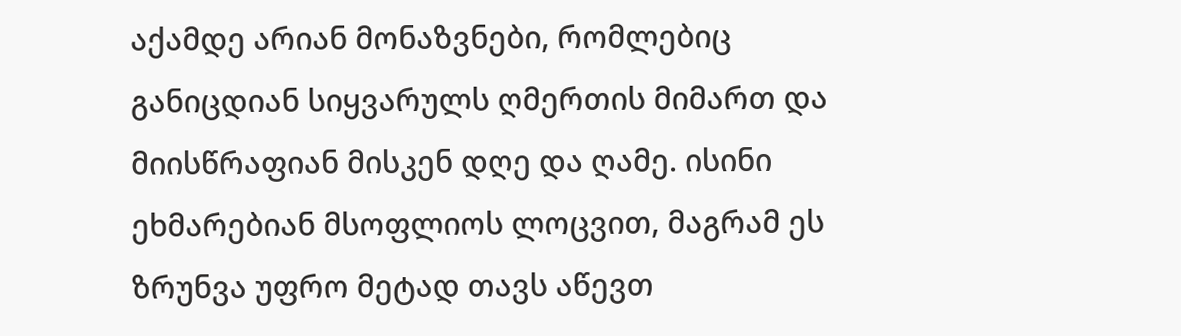აქამდე არიან მონაზვნები, რომლებიც განიცდიან სიყვარულს ღმერთის მიმართ და მიისწრაფიან მისკენ დღე და ღამე. ისინი ეხმარებიან მსოფლიოს ლოცვით, მაგრამ ეს ზრუნვა უფრო მეტად თავს აწევთ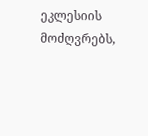ეკლესიის მოძღვრებს,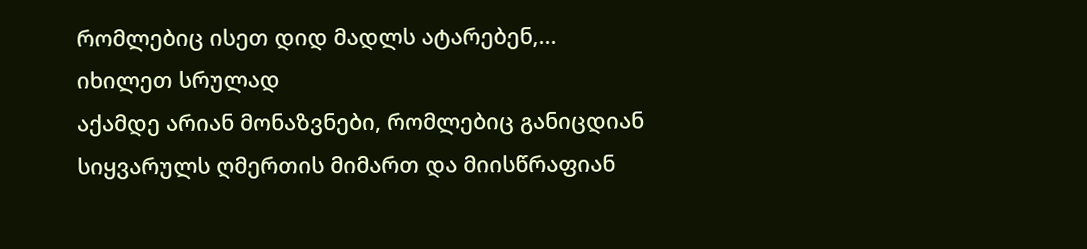რომლებიც ისეთ დიდ მადლს ატარებენ,...
იხილეთ სრულად
აქამდე არიან მონაზვნები, რომლებიც განიცდიან სიყვარულს ღმერთის მიმართ და მიისწრაფიან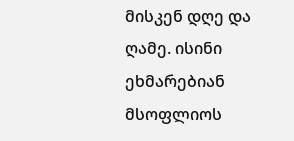მისკენ დღე და ღამე. ისინი ეხმარებიან მსოფლიოს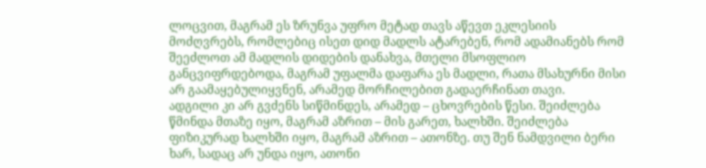ლოცვით, მაგრამ ეს ზრუნვა უფრო მეტად თავს აწევთ ეკლესიის მოძღვრებს, რომლებიც ისეთ დიდ მადლს ატარებენ, რომ ადამიანებს რომ შეეძლოთ ამ მადლის დიდების დანახვა, მთელი მსოფლიო განცვიფრდებოდა, მაგრამ უფალმა დაფარა ეს მადლი, რათა მსახურნი მისი არ გაამაყებულიყვნენ, არამედ მორჩილებით გადაერჩინათ თავი.
ადგილი კი არ გვძენს სიწმინდეს, არამედ – ცხოვრების წესი. შეიძლება წმინდა მთაზე იყო, მაგრამ აზრით – მის გარეთ, ხალხში. შეიძლება ფიზიკურად ხალხში იყო, მაგრამ აზრით – ათონზე. თუ შენ ნამდვილი ბერი ხარ, სადაც არ უნდა იყო, ათონი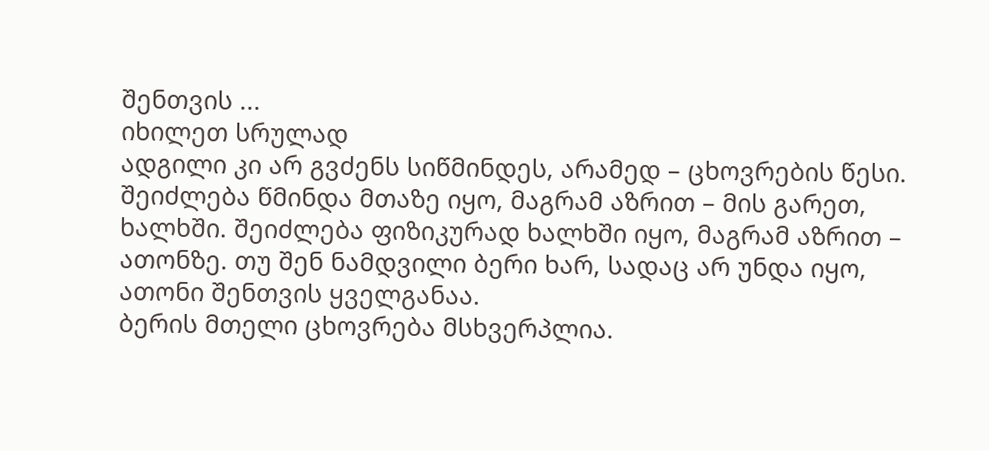შენთვის ...
იხილეთ სრულად
ადგილი კი არ გვძენს სიწმინდეს, არამედ – ცხოვრების წესი. შეიძლება წმინდა მთაზე იყო, მაგრამ აზრით – მის გარეთ, ხალხში. შეიძლება ფიზიკურად ხალხში იყო, მაგრამ აზრით – ათონზე. თუ შენ ნამდვილი ბერი ხარ, სადაც არ უნდა იყო, ათონი შენთვის ყველგანაა.
ბერის მთელი ცხოვრება მსხვერპლია.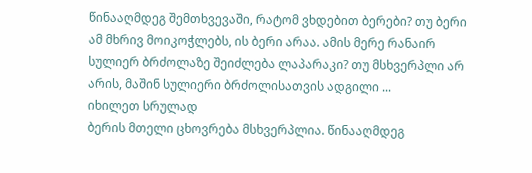წინააღმდეგ შემთხვევაში, რატომ ვხდებით ბერები? თუ ბერი ამ მხრივ მოიკოჭლებს, ის ბერი არაა. ამის მერე რანაირ სულიერ ბრძოლაზე შეიძლება ლაპარაკი? თუ მსხვერპლი არ არის, მაშინ სულიერი ბრძოლისათვის ადგილი ...
იხილეთ სრულად
ბერის მთელი ცხოვრება მსხვერპლია. წინააღმდეგ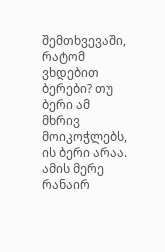შემთხვევაში, რატომ ვხდებით ბერები? თუ ბერი ამ მხრივ მოიკოჭლებს, ის ბერი არაა. ამის მერე რანაირ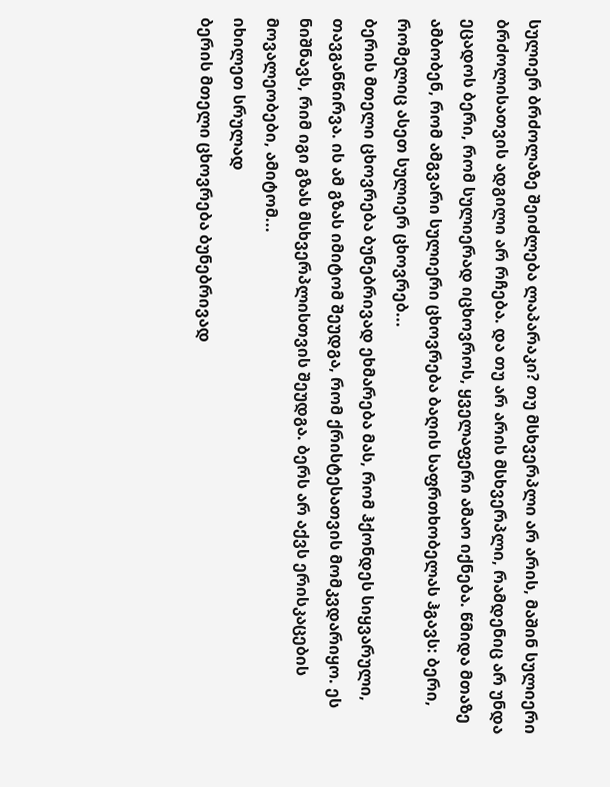სულიერ ბრძოლაზე შეიძლება ლაპარაკი? თუ მსხვერპლი არ არის, მაშინ სულიერი ბრძოლისათვის ადგილი არ რჩება. და თუ არ არის მსხვერპლი, რამდენიც არ უნდა ეცადოს ბერი, რომ სულიერად იცხოვროს, ყველაფერი ამაო იქნება. წმიდა მთაზე ამბობენ, რომ ამგვარი სულიერი ცხოვრება ბაღის საფრთხობელას ჰგავს: ბერი, რომელიც ასეთ სულიერ ცხოვრებ...
ბერის მთელი ცხოვრება ბუნებრივად ეხმარება მას, რომ ჰქონდეს სიყვარული, თავგანწირვა. ის ამ გზას იმიტომ შეუდგა, რომ ქრისტესათვის მომკვდარიყო. ეს ნიშნავს, რიმ იგი გზას მსხვერპლისთვის შეუდგა. ბერს არ აქვს ერისკაცების მოვალეობები, ამიტომ...
იხილეთ სრულად
ბერის მთელი ცხოვრება ბუნებრივად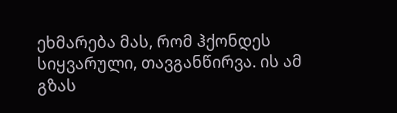ეხმარება მას, რომ ჰქონდეს სიყვარული, თავგანწირვა. ის ამ გზას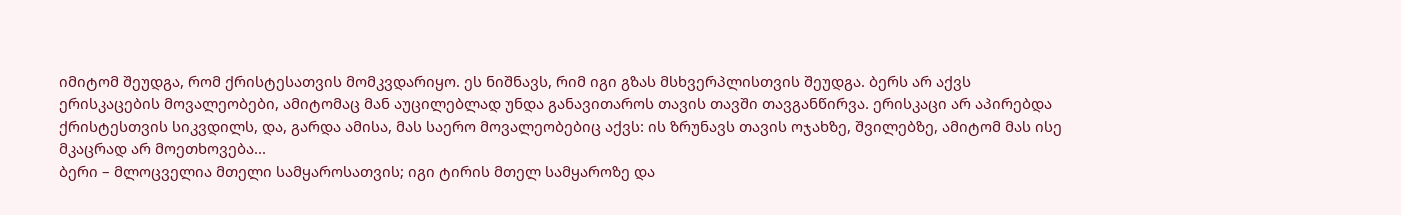იმიტომ შეუდგა, რომ ქრისტესათვის მომკვდარიყო. ეს ნიშნავს, რიმ იგი გზას მსხვერპლისთვის შეუდგა. ბერს არ აქვს ერისკაცების მოვალეობები, ამიტომაც მან აუცილებლად უნდა განავითაროს თავის თავში თავგანწირვა. ერისკაცი არ აპირებდა ქრისტესთვის სიკვდილს, და, გარდა ამისა, მას საერო მოვალეობებიც აქვს: ის ზრუნავს თავის ოჯახზე, შვილებზე, ამიტომ მას ისე მკაცრად არ მოეთხოვება...
ბერი – მლოცველია მთელი სამყაროსათვის; იგი ტირის მთელ სამყაროზე და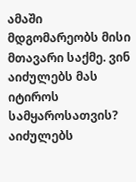ამაში მდგომარეობს მისი მთავარი საქმე. ვინ აიძულებს მას იტიროს სამყაროსათვის? აიძულებს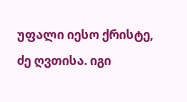უფალი იესო ქრისტე, ძე ღვთისა. იგი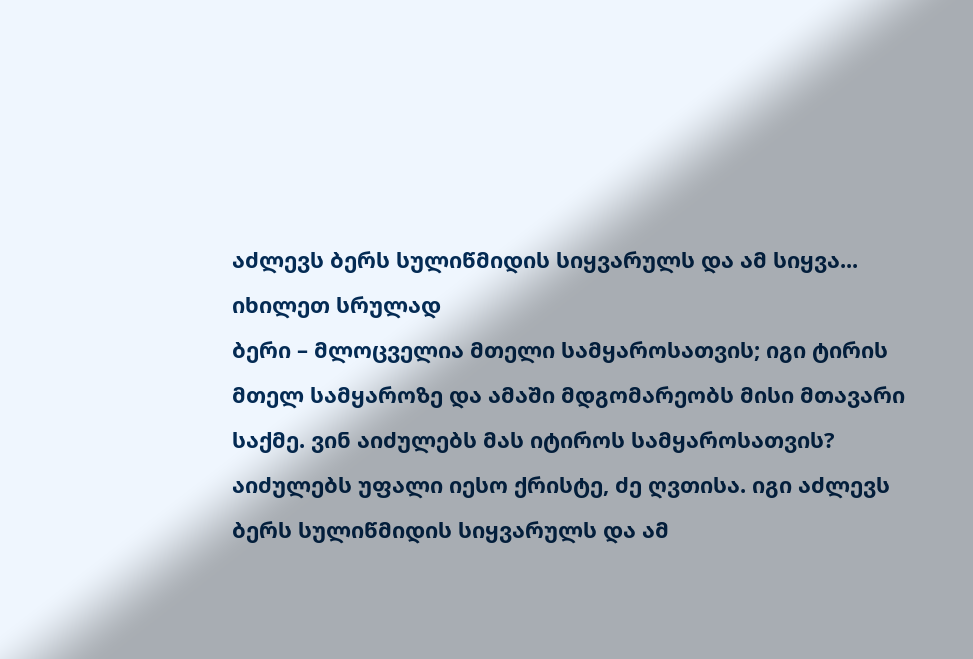აძლევს ბერს სულიწმიდის სიყვარულს და ამ სიყვა...
იხილეთ სრულად
ბერი – მლოცველია მთელი სამყაროსათვის; იგი ტირის მთელ სამყაროზე და ამაში მდგომარეობს მისი მთავარი საქმე. ვინ აიძულებს მას იტიროს სამყაროსათვის? აიძულებს უფალი იესო ქრისტე, ძე ღვთისა. იგი აძლევს ბერს სულიწმიდის სიყვარულს და ამ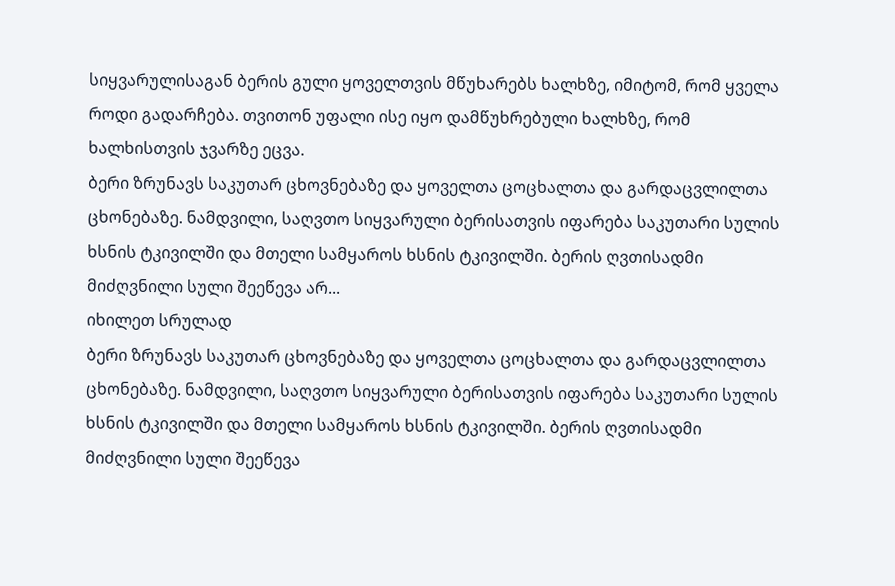სიყვარულისაგან ბერის გული ყოველთვის მწუხარებს ხალხზე, იმიტომ, რომ ყველა როდი გადარჩება. თვითონ უფალი ისე იყო დამწუხრებული ხალხზე, რომ ხალხისთვის ჯვარზე ეცვა.
ბერი ზრუნავს საკუთარ ცხოვნებაზე და ყოველთა ცოცხალთა და გარდაცვლილთა ცხონებაზე. ნამდვილი, საღვთო სიყვარული ბერისათვის იფარება საკუთარი სულის ხსნის ტკივილში და მთელი სამყაროს ხსნის ტკივილში. ბერის ღვთისადმი მიძღვნილი სული შეეწევა არ...
იხილეთ სრულად
ბერი ზრუნავს საკუთარ ცხოვნებაზე და ყოველთა ცოცხალთა და გარდაცვლილთა ცხონებაზე. ნამდვილი, საღვთო სიყვარული ბერისათვის იფარება საკუთარი სულის ხსნის ტკივილში და მთელი სამყაროს ხსნის ტკივილში. ბერის ღვთისადმი მიძღვნილი სული შეეწევა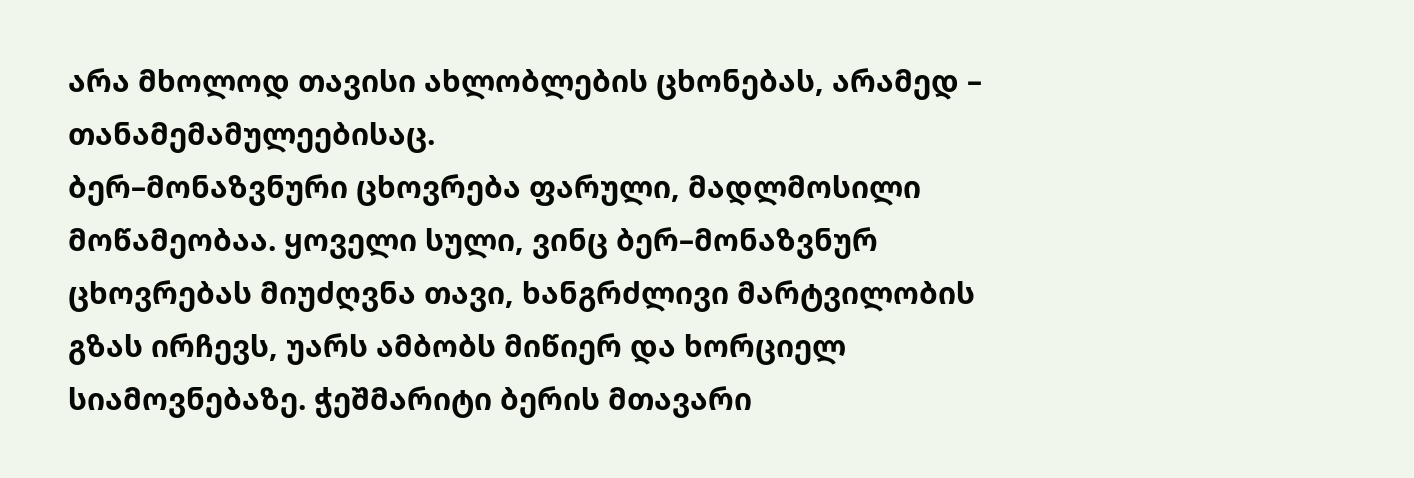არა მხოლოდ თავისი ახლობლების ცხონებას, არამედ – თანამემამულეებისაც.
ბერ–მონაზვნური ცხოვრება ფარული, მადლმოსილი მოწამეობაა. ყოველი სული, ვინც ბერ–მონაზვნურ ცხოვრებას მიუძღვნა თავი, ხანგრძლივი მარტვილობის გზას ირჩევს, უარს ამბობს მიწიერ და ხორციელ სიამოვნებაზე. ჭეშმარიტი ბერის მთავარი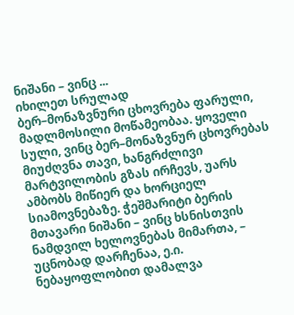ნიშანი – ვინც ...
იხილეთ სრულად
ბერ–მონაზვნური ცხოვრება ფარული, მადლმოსილი მოწამეობაა. ყოველი სული, ვინც ბერ–მონაზვნურ ცხოვრებას მიუძღვნა თავი, ხანგრძლივი მარტვილობის გზას ირჩევს, უარს ამბობს მიწიერ და ხორციელ სიამოვნებაზე. ჭეშმარიტი ბერის მთავარი ნიშანი – ვინც ხსნისთვის ნამდვილ ხელოვნებას მიმართა, – უცნობად დარჩენაა, ე.ი. ნებაყოფლობით დამალვა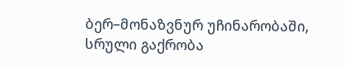ბერ–მონაზვნურ უჩინარობაში, სრული გაქრობა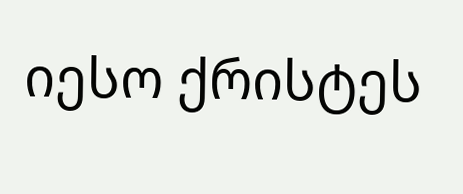იესო ქრისტეს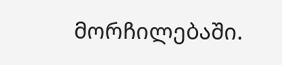მორჩილებაში.